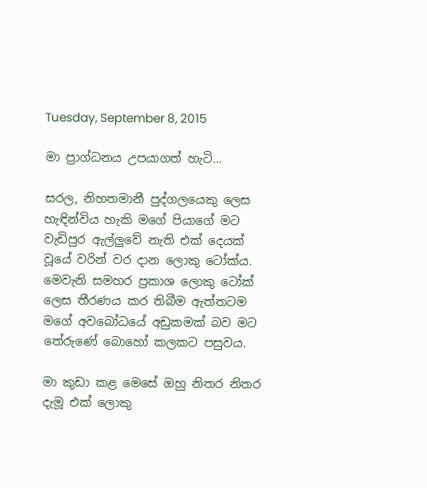Tuesday, September 8, 2015

මා ප්‍රාග්ධනය උපයාගත් හැටි...

සරල, නිහතමානී පුද්ගලයෙකු ලෙස හැඳින්විය හැකි මගේ පියාගේ මට වැඩිපුර ඇල්ලුවේ නැති එක් දෙයක් වූයේ වරින් වර දාන ලොකු ටෝක්ය. මෙවැනි සමහර ප්‍රකාශ ලොකු ටෝක් ලෙස තීරණය කර තිබීම ඇත්තටම මගේ අවබෝධයේ අඩුකමක් බව මට තේරුණේ බොහෝ කලකට පසුවය.

මා කුඩා කළ මෙසේ ඔහු නිතර නිතර දැමූ එක් ලොකු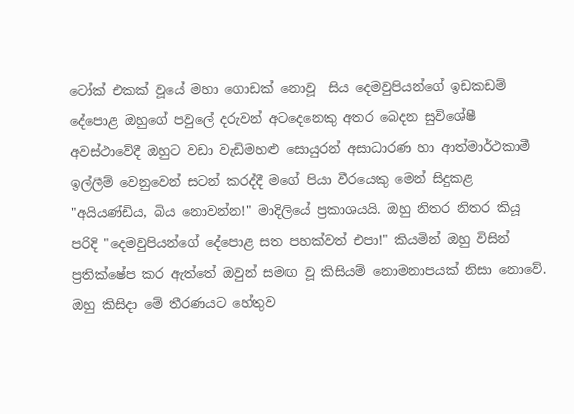ටෝක් එකක් වූයේ මහා ගොඩක් නොවූ  සිය දෙමවුපියන්ගේ ඉඩකඩම් දේපොළ ඔහුගේ පවුලේ දරුවන් අටදෙනෙකු අතර බෙදන සුවිශේෂී අවස්ථාවේදී ඔහුට වඩා වැඩිමහළු සොයුරන් අසාධාරණ හා ආත්මාර්ථකාමී ඉල්ලීම් වෙනුවෙන් සටන් කරද්දී මගේ පියා වීරයෙකු මෙන් සිදුකළ "අයියණ්ඩිය, බිය නොවන්න!" මාදිලියේ ප්‍රකාශයයි. ඔහු නිතර නිතර කියූ පරිදි "දෙමවුපියන්ගේ දේපොළ සත පහක්වත් එපා!" කියමින් ඔහු විසින් ප්‍රතික්ෂේප කර ඇත්තේ ඔවුන් සමඟ වූ කිසියම් නොමනාපයක් නිසා නොවේ. ඔහු කිසිදා මේ තීරණයට හේතුව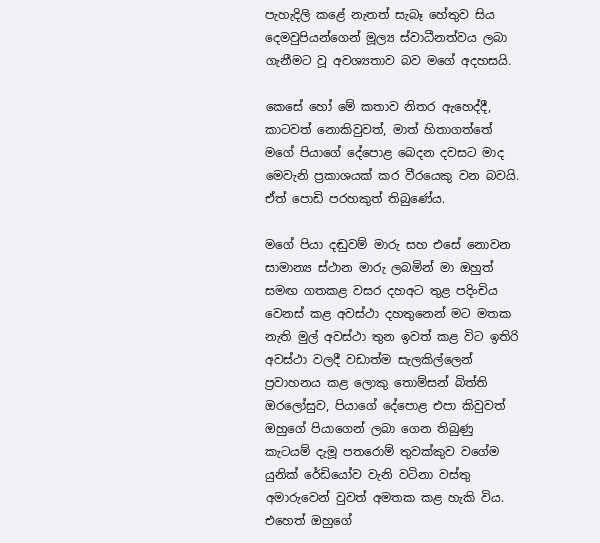පැහැදිලි කළේ නැතත් සැබෑ හේතුව සිය දෙමවුපියන්ගෙන් මූල්‍ය ස්වාධීනත්වය ලබා ගැනීමට වූ අවශ්‍යතාව බව මගේ අදහසයි.

කෙසේ හෝ මේ කතාව නිතර ඇහෙද්දී, කාටවත් නොකිවුවත්, මාත් හිතාගත්තේ මගේ පියාගේ දේපොළ බෙදන දවසට මාද මෙවැනි ප්‍රකාශයක් කර වීරයෙකු වන බවයි. ඒත් පොඩි පරහකුත් තිබුණේය.

මගේ පියා දඬුවම් මාරු සහ එසේ නොවන සාමාන්‍ය ස්ථාන මාරු ලබමින් මා ඔහුත් සමඟ ගතකළ වසර දහඅට තුළ පදිංචිය වෙනස් කළ අවස්ථා දහතුනෙන් මට මතක නැති මුල් අවස්ථා තුන ඉවත් කළ විට ඉතිරි අවස්ථා වලදී වඩාත්ම සැලකිල්ලෙන් ප්‍රවාහනය කළ ලොකු තොම්සන් බිත්ති ඔරලෝසුව, පියාගේ දේපොළ එපා කිවුවත් ඔහුගේ පියාගෙන් ලබා ගෙන තිබුණු කැටයම් දැමූ පතරොම් තුවක්කුව වගේම යුනික් රේඩියෝව වැනි වටිනා වස්තු අමාරුවෙන් වුවත් අමතක කළ හැකි විය. එහෙත් ඔහුගේ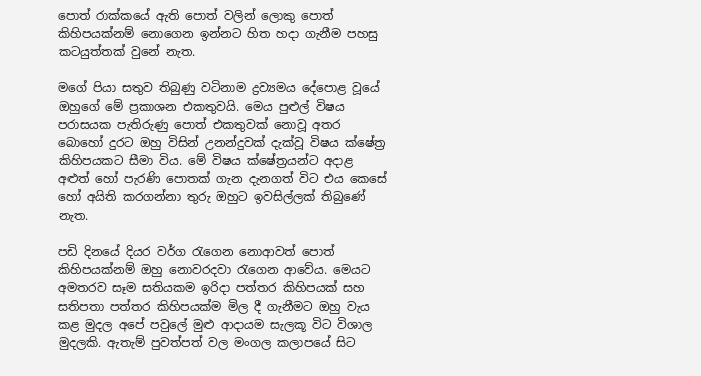පොත් රාක්කයේ ඇති පොත් වලින් ලොකු පොත් කිහිපයක්නම් නොගෙන ඉන්නට හිත හදා ගැනීම පහසු කටයුත්තක් වුනේ නැත.

මගේ පියා සතුව තිබුණු වටිනාම ද්‍රව්‍යමය දේපොළ වූයේ ඔහුගේ මේ ප්‍රකාශන එකතුවයි. මෙය පුළුල් විෂය පරාසයක පැතිරුණු පොත් එකතුවක් නොවූ අතර බොහෝ දුරට ඔහු විසින් උනන්දුවක් දැක්වූ විෂය ක්ෂේත්‍ර කිහිපයකට සීමා විය. මේ විෂය ක්ෂේත්‍රයන්ට අදාළ අළුත් හෝ පැරණි පොතක් ගැන දැනගත් විට එය කෙසේ හෝ අයිති කරගන්නා තුරු ඔහුට ඉවසිල්ලක් තිබුණේ නැත.

පඩි දිනයේ දියර වර්ග රැගෙන නොආවත් පොත් කිහිපයක්නම් ඔහු නොවරදවා රැගෙන ආවේය. මෙයට අමතරව සෑම සතියකම ඉරිදා පත්තර කිහිපයක් සහ සතිපතා පත්තර කිහිපයක්ම මිල දී ගැනීමට ඔහු වැය කළ මුදල අපේ පවුලේ මුළු ආදායම සැලකූ විට විශාල මුදලකි. ඇතැම් පුවත්පත් වල මංගල කලාපයේ සිට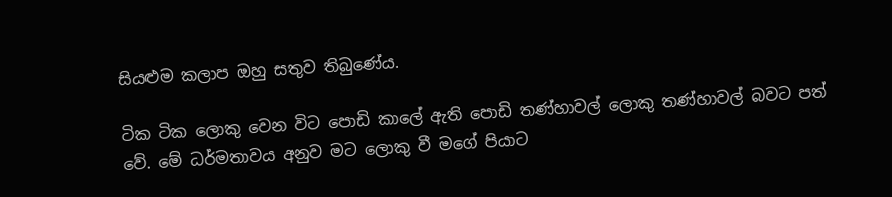සියළුම කලාප ඔහු සතුව තිබුණේය.

ටික ටික ලොකු වෙන විට පොඩි කාලේ ඇති පොඩි තණ්හාවල් ලොකු තණ්හාවල් බවට පත් වේ. මේ ධර්මතාවය අනුව මට ලොකු වී මගේ පියාට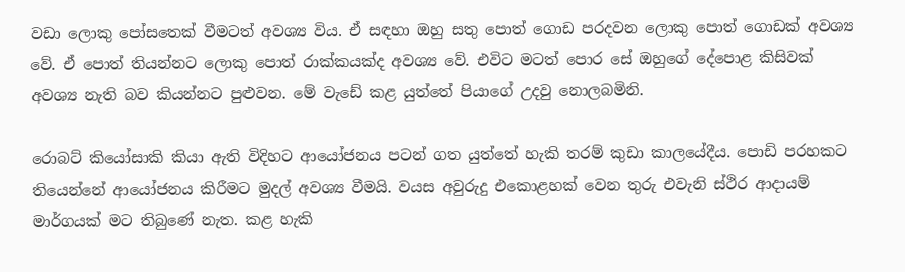වඩා ලොකු පෝසතෙක් වීමටත් අවශ්‍ය විය. ඒ සඳහා ඔහු සතු පොත් ගොඩ පරදවන ලොකු පොත් ගොඩක් අවශ්‍ය වේ. ඒ පොත් තියන්නට ලොකු පොත් රාක්කයක්ද අවශ්‍ය වේ. එවිට මටත් පොර සේ ඔහුගේ දේපොළ කිසිවක් අවශ්‍ය නැති බව කියන්නට පුළුවන. මේ වැඩේ කළ යුත්තේ පියාගේ උදවු නොලබමිනි.

රොබට් කියෝසාකි කියා ඇති විදිහට ආයෝජනය පටන් ගත යුත්තේ හැකි තරම් කුඩා කාලයේදීය. පොඩි පරහකට තියෙන්නේ ආයෝජනය කිරීමට මුදල් අවශ්‍ය වීමයි. වයස අවුරුදු එකොළහක් වෙන තුරු එවැනි ස්ථිර ආදායම් මාර්ගයක් මට තිබුණේ නැත. කළ හැකි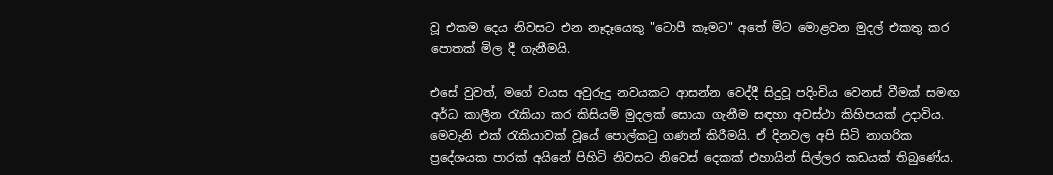වූ එකම දෙය නිවසට එන නෑදෑයෙකු "ටොපී කෑමට" අතේ මිට මොළවන මුදල් එකතු කර පොතක් මිල දී ගැනීමයි.

එසේ වුවත්, මගේ වයස අවුරුදු නවයකට ආසන්න වෙද්දී සිදුවූ පදිංචිය වෙනස් වීමක් සමඟ අර්ධ කාලීන රැකියා කර කිසියම් මුදලක් සොයා ගැනීම සඳහා අවස්ථා කිහිපයක් උදාවිය. මෙවැනි එක් රැකියාවක් වූයේ පොල්කටු ගණන් කිරීමයි. ඒ දිනවල අපි සිටි නාගරික ප්‍රදේශයක පාරක් අයිනේ පිහිටි නිවසට නිවෙස් දෙකක් එහායින් සිල්ලර කඩයක් තිබුණේය.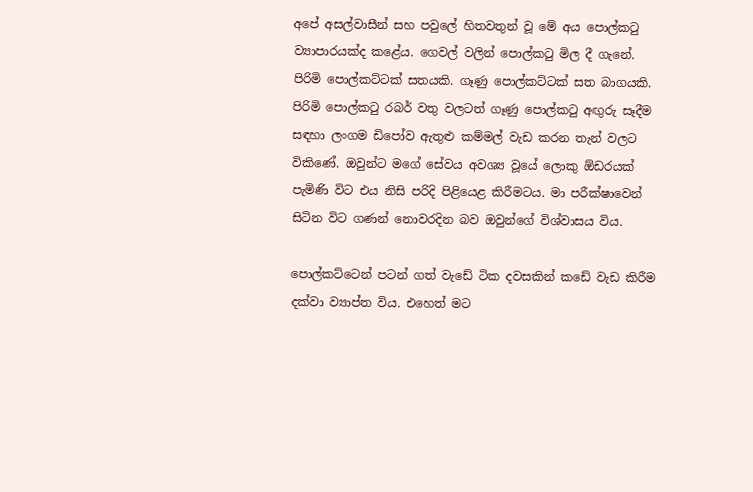අපේ අසල්වාසීන් සහ පවුලේ හිතවතුන් වූ මේ අය පොල්කටු ව්‍යාපාරයක්ද කළේය. ගෙවල් වලින් පොල්කටු මිල දී ගැනේ. පිරිමි පොල්කට්ටක් සතයකි. ගෑණු පොල්කට්ටක් සත බාගයකි. පිරිමි පොල්කටු රබර් වතු වලටත් ගෑණු පොල්කටු අඟුරු සෑදීම සඳහා ලංගම ඩිපෝව ඇතුළු කම්මල් වැඩ කරන තැන් වලට විකිණේ. ඔවුන්ට මගේ සේවය අවශ්‍ය වූයේ ලොකු ඕඩරයක් පැමිණි විට එය නිසි පරිදි පිළියෙළ කිරීමටය. මා පරීක්ෂාවෙන් සිටින විට ගණන් නොවරදින බව ඔවුන්ගේ විශ්වාසය විය.

පොල්කට්ටෙන් පටන් ගත් වැඩේ ටික දවසකින් කඩේ වැඩ කිරීම දක්වා ව්‍යාප්ත විය. එහෙත් මට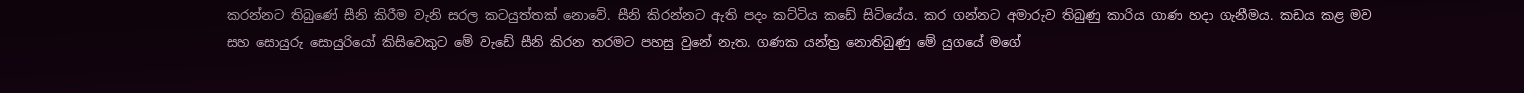කරන්නට තිබුණේ සීනි කිරීම වැනි සරල කටයුත්තක් නොවේ. සීනි කිරන්නට ඇති පදං කට්ටිය කඩේ සිටියේය. කර ගන්නට අමාරුව තිබුණු කාරිය ගාණ හදා ගැනීමය. කඩය කළ මව සහ සොයුරු සොයුරියෝ කිසිවෙකුට මේ වැඩේ සීනි කිරන තරමට පහසු වුනේ නැත. ගණක යන්ත්‍ර නොතිබුණු මේ යුගයේ මගේ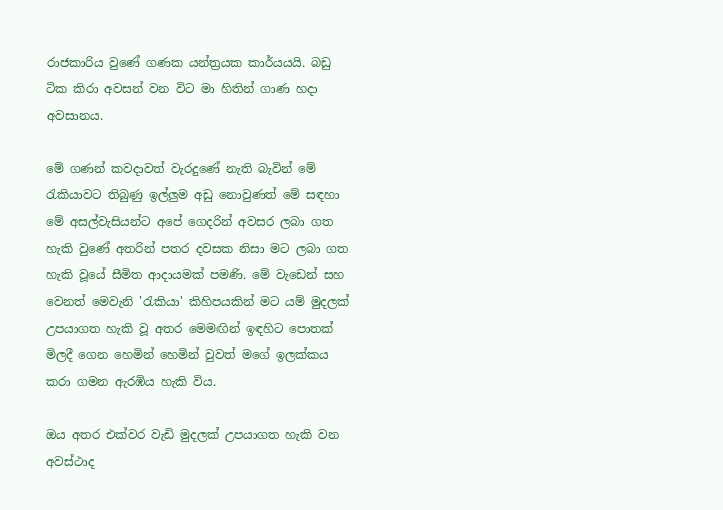රාජකාරිය වුණේ ගණක යන්ත්‍රයක කාර්යයයි. බඩු ටික කිරා අවසන් වන විට මා හිතින් ගාණ හදා අවසානය.

මේ ගණන් කවදාවත් වැරදුණේ නැති බැවින් මේ රැකියාවට තිබුණු ඉල්ලුම අඩු නොවුණත් මේ සඳහා මේ අසල්වැසියන්ට අපේ ගෙදරින් අවසර ලබා ගත හැකි වුණේ අතරින් පතර දවසක නිසා මට ලබා ගත හැකි වූයේ සීමිත ආදායමක් පමණි. මේ වැඩෙන් සහ වෙනත් මෙවැනි 'රැකියා' කිහිපයකින් මට යම් මුදලක් උපයාගත හැකි වූ අතර මෙමඟින් ඉඳහිට පොතක් මිලදී ගෙන හෙමින් හෙමින් වුවත් මගේ ඉලක්කය කරා ගමන ඇරඹිය හැකි විය.

ඔය අතර එක්වර වැඩි මුදලක් උපයාගත හැකි වන අවස්ථාද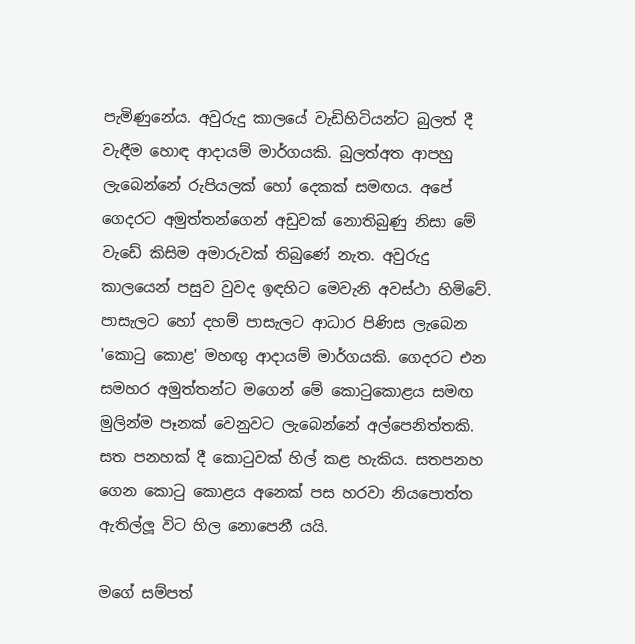පැමිණුනේය. අවුරුදු කාලයේ වැඩිහිටියන්ට බුලත් දී වැඳීම හොඳ ආදායම් මාර්ගයකි. බුලත්අත ආපහු ලැබෙන්නේ රුපියලක් හෝ දෙකක් සමඟය. අපේ ගෙදරට අමුත්තන්ගෙන් අඩුවක් නොතිබුණු නිසා මේ වැඩේ කිසිම අමාරුවක් තිබුණේ නැත. අවුරුදු කාලයෙන් පසුව වුවද ඉඳහිට මෙවැනි අවස්ථා හිමිවේ. පාසැලට හෝ දහම් පාසැලට ආධාර පිණිස ලැබෙන 'කොටු කොළ' මහඟු ආදායම් මාර්ගයකි. ගෙදරට එන සමහර අමුත්තන්ට මගෙන් මේ කොටුකොළය සමඟ මුලින්ම පෑනක් වෙනුවට ලැබෙන්නේ අල්පෙනිත්තකි. සත පනහක් දී කොටුවක් හිල් කළ හැකිය. සතපනහ ගෙන කොටු කොළය අනෙක් පස හරවා නියපොත්ත ඇතිල්ලූ විට හිල නොපෙනී යයි.

මගේ සම්පත්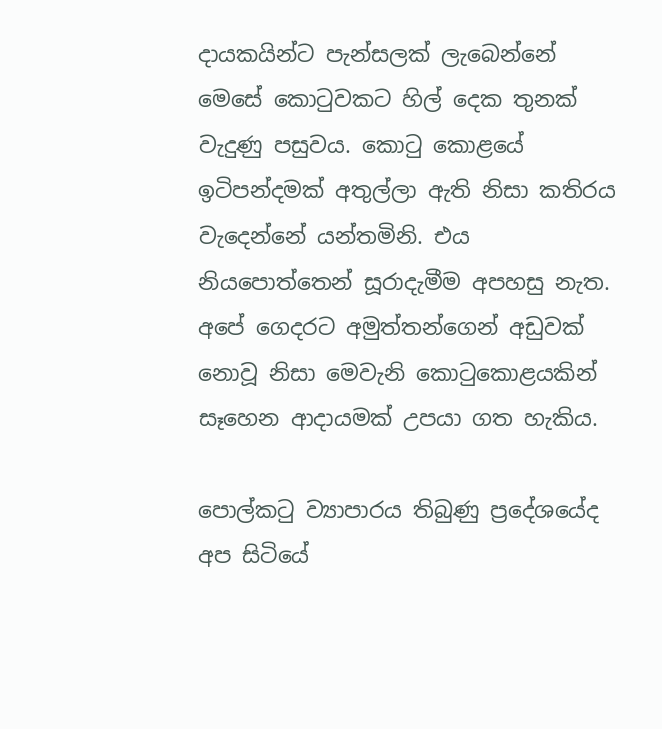දායකයින්ට පැන්සලක් ලැබෙන්නේ මෙසේ කොටුවකට හිල් දෙක තුනක් වැදුණු පසුවය. කොටු කොළයේ ඉටිපන්දමක් අතුල්ලා ඇති නිසා කතිරය වැදෙන්නේ යන්තමිනි. එය නියපොත්තෙන් සූරාදැමීම අපහසු නැත. අපේ ගෙදරට අමුත්තන්ගෙන් අඩුවක් නොවූ නිසා මෙවැනි කොටුකොළයකින් සෑහෙන ආදායමක් උපයා ගත හැකිය.

පොල්කටු ව්‍යාපාරය තිබුණු ප්‍රදේශයේද අප සිටියේ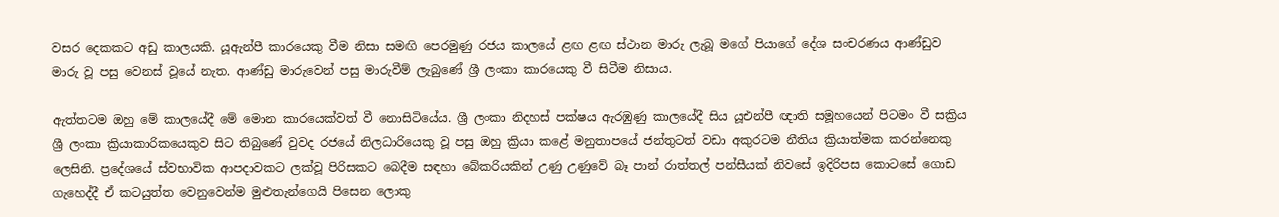වසර දෙකකට අඩු කාලයකි. යූඇන්පී කාරයෙකු වීම නිසා සමඟි පෙරමුණු රජය කාලයේ ළඟ ළඟ ස්ථාන මාරු ලැබූ මගේ පියාගේ දේශ සංචරණය ආණ්ඩුව මාරු වූ පසු වෙනස් වූයේ නැත. ආණ්ඩු මාරුවෙන් පසු මාරුවීම් ලැබුණේ ශ්‍රී ලංකා කාරයෙකු වී සිටීම නිසාය.

ඇත්තටම ඔහු මේ කාලයේදී මේ මොන කාරයෙක්වත් වී නොසිටියේය. ශ්‍රී ලංකා නිදහස් පක්ෂය ඇරඹුණු කාලයේදී සිය යූඑන්පී ඥාති සමූහයෙන් පිටමං වී සක්‍රිය ශ්‍රී ලංකා ක්‍රියාකාරිකයෙකුව සිට තිබුණේ වුවද රජයේ නිලධාරියෙකු වූ පසු ඔහු ක්‍රියා කළේ මනුතාපයේ ජන්තුටත් වඩා අකුරටම නීතිය ක්‍රියාත්මක කරන්නෙකු ලෙසිනි. ප්‍රදේශයේ ස්වභාවික ආපදාවකට ලක්වූ පිරිසකට බෙදීම සඳහා බේකරියකින් උණු උණුවේ බෑ පාන් රාත්තල් පන්සීයක් නිවසේ ඉදිරිපස කොටසේ ගොඩ ගැහෙද්දී ඒ කටයුත්ත වෙනුවෙන්ම මුළුතැන්ගෙයි පිසෙන ලොකු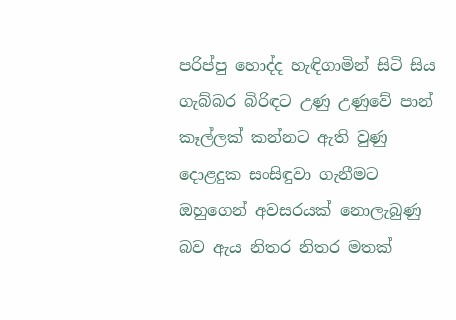පරිප්පු හොද්ද හැඳිගාමින් සිටි සිය ගැබ්බර බිරිඳට උණු උණුවේ පාන් කෑල්ලක් කන්නට ඇති වුණු දොළදුක සංසිඳුවා ගැනීමට ඔහුගෙන් අවසරයක් නොලැබුණු බව ඇය නිතර නිතර මතක්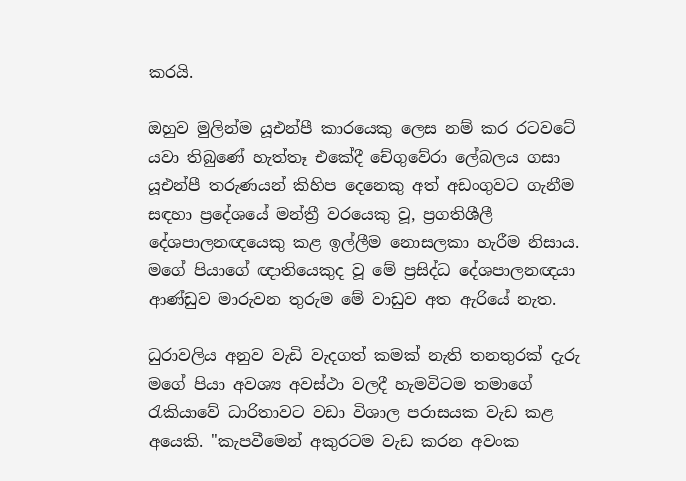කරයි.

ඔහුව මුලින්ම යූඑන්පී කාරයෙකු ලෙස නම් කර රටවටේ යවා තිබුණේ හැත්තෑ එකේදී චේගුවේරා ලේබලය ගසා යූඑන්පී තරුණයන් කිහිප දෙනෙකු අත් අඩංගුවට ගැනීම සඳහා ප්‍රදේශයේ මන්ත්‍රී වරයෙකු වූ, ප්‍රගතිශීලී දේශපාලනඥයෙකු කළ ඉල්ලීම නොසලකා හැරීම නිසාය. මගේ පියාගේ ඥාතියෙකුද වූ මේ ප්‍රසිද්ධ දේශපාලනඥයා ආණ්ඩුව මාරුවන තුරුම මේ වාඩුව අත ඇරියේ නැත.

ධුරාවලිය අනුව වැඩි වැදගත් කමක් නැති තනතුරක් දැරු මගේ පියා අවශ්‍ය අවස්ථා වලදී හැමවිටම තමාගේ රැකියාවේ ධාරිතාවට වඩා විශාල පරාසයක වැඩ කළ අයෙකි. "කැපවීමෙන් අකුරටම වැඩ කරන අවංක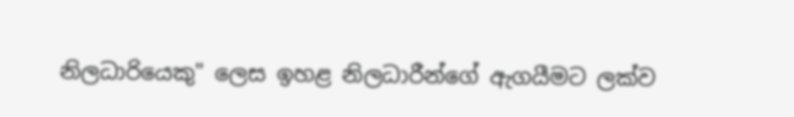නිලධාරියෙකු" ලෙස ඉහළ නිලධාරීන්ගේ ඇගයීමට ලක්ව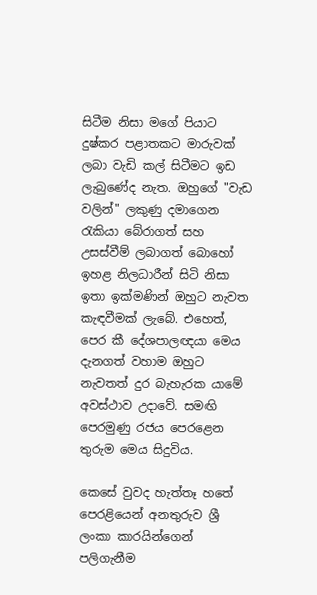සිටීම නිසා මගේ පියාට දුෂ්කර පළාතකට මාරුවක් ලබා වැඩි කල් සිටීමට ඉඩ ලැබුණේද නැත. ඔහුගේ "වැඩ වලින්" ලකුණු දමාගෙන රැකියා බේරාගත් සහ උසස්වීම් ලබාගත් බොහෝ ඉහළ නිලධාරීන් සිටි නිසා ඉතා ඉක්මණින් ඔහුට නැවත කැඳවීමක් ලැබේ. එහෙත්, පෙර කී දේශපාලඥයා මෙය දැනගත් වහාම ඔහුට නැවතත් දුර බැහැරක යාමේ අවස්ථාව උදාවේ. සමඟි පෙරමුණු රජය පෙරළෙන තුරුම මෙය සිදුවිය.

කෙසේ වුවද හැත්තෑ හතේ පෙරළියෙන් අනතුරුව ශ්‍රී ලංකා කාරයින්ගෙන් පලිගැනීම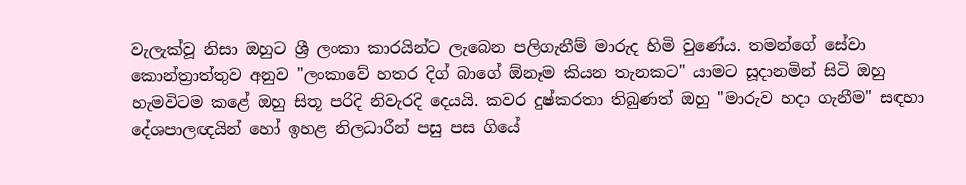වැලැක්වූ නිසා ඔහුට ශ්‍රී ලංකා කාරයින්ට ලැබෙන පලිගැනීම් මාරුද හිමි වුණේය. තමන්ගේ සේවා කොන්ත්‍රාත්තුව අනුව "ලංකාවේ හතර දිග් බාගේ ඕනෑම කියන තැනකට" යාමට සූදානමින් සිටි ඔහු හැමවිටම කළේ ඔහු සිතූ පරිදි නිවැරදි දෙයයි. කවර දුෂ්කරතා තිබුණත් ඔහු "මාරුව හදා ගැනීම" සඳහා දේශපාලඥයින් හෝ ඉහළ නිලධාරීන් පසු පස ගියේ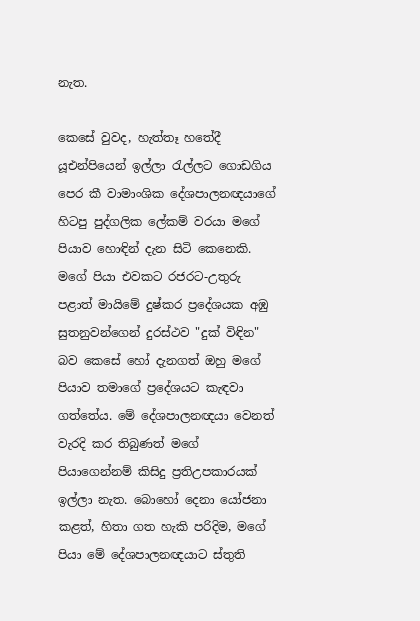නැත.

කෙසේ වුවද, හැත්තෑ හතේදී යූඑන්පියෙන් ඉල්ලා රැල්ලට ගොඩගිය පෙර කී වාමාංශික දේශපාලනඥයාගේ හිටපු පුද්ගලික ලේකම් වරයා මගේ පියාව හොඳින් දැන සිටි කෙනෙකි. මගේ පියා එවකට රජරට-උතුරු පළාත් මායිමේ දුෂ්කර ප්‍රදේශයක අඹු සුතනුවන්ගෙන් දුරස්ථව "දුක් විඳින" බව කෙසේ හෝ දැනගත් ඔහු මගේ පියාව තමාගේ ප්‍රදේශයට කැඳවා ගත්තේය. මේ දේශපාලනඥයා වෙනත් වැරදි කර තිබුණත් මගේ පියාගෙන්නම් කිසිදු ප්‍රතිඋපකාරයක් ඉල්ලා නැත. බොහෝ දෙනා යෝජනා කළත්, හිතා ගත හැකි පරිදිම, මගේ පියා මේ දේශපාලනඥයාට ස්තුති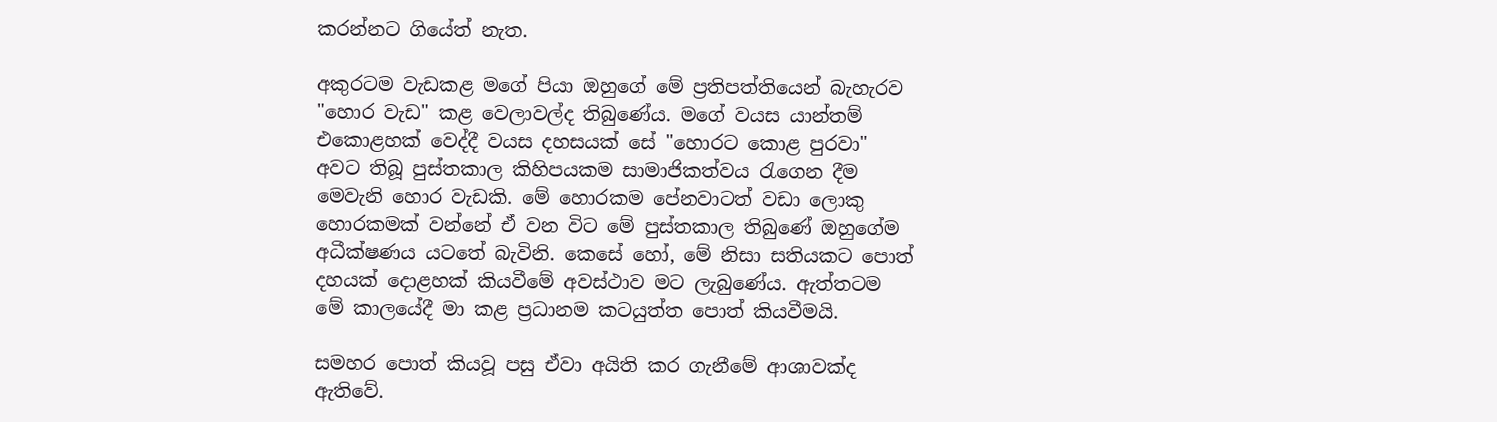කරන්නට ගියේත් නැත.

අකුරටම වැඩකළ මගේ පියා ඔහුගේ මේ ප්‍රතිපත්තියෙන් බැහැරව "හොර වැඩ" කළ වෙලාවල්ද තිබුණේය. මගේ වයස යාන්තම් එකොළහක් වෙද්දී වයස දහසයක් සේ "හොරට කොළ පුරවා" අවට තිබූ පුස්තකාල කිහිපයකම සාමාජිකත්වය රැගෙන දීම මෙවැනි හොර වැඩකි. මේ හොරකම පේනවාටත් වඩා ලොකු හොරකමක් වන්නේ ඒ වන විට මේ පුස්තකාල තිබුණේ ඔහුගේම අධීක්ෂණය යටතේ බැවිනි. කෙසේ හෝ, මේ නිසා සතියකට පොත් දහයක් දොළහක් කියවීමේ අවස්ථාව මට ලැබුණේය. ඇත්තටම මේ කාලයේදී මා කළ ප්‍රධානම කටයුත්ත පොත් කියවීමයි.

සමහර පොත් කියවූ පසු ඒවා අයිති කර ගැනීමේ ආශාවක්ද ඇතිවේ.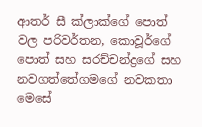ආතර් සී ක්ලාක්ගේ පොත් වල පරිවර්තන, කොවූර්ගේ පොත් සහ සරච්චන්ද්‍රගේ සහ නවගත්තේගමගේ නවකතා මෙසේ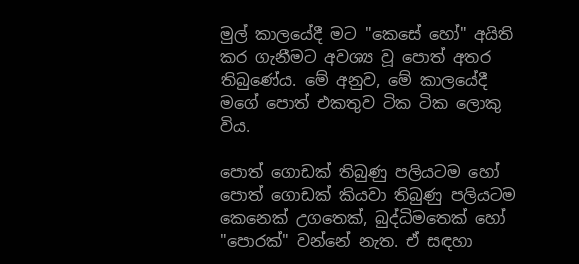මුල් කාලයේදී මට "කෙසේ හෝ" අයිති කර ගැනීමට අවශ්‍ය වූ පොත් අතර තිබුණේය. මේ අනුව, මේ කාලයේදී මගේ පොත් එකතුව ටික ටික ලොකු විය.

පොත් ගොඩක් තිබුණු පලියටම හෝ පොත් ගොඩක් කියවා තිබුණු පලියටම කෙනෙක් උගතෙක්, බුද්ධිමතෙක් හෝ "පොරක්" වන්නේ නැත. ඒ සඳහා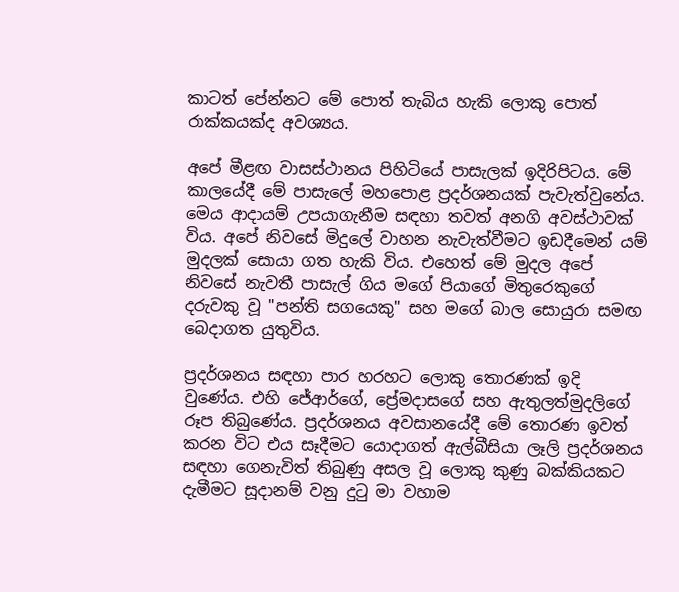කාටත් පේන්නට මේ පොත් තැබිය හැකි ලොකු පොත් රාක්කයක්ද අවශ්‍යය.

අපේ මීළඟ වාසස්ථානය පිහිටියේ පාසැලක් ඉදිරිපිටය. මේ කාලයේදී මේ පාසැලේ මහපොළ ප්‍රදර්ශනයක් පැවැත්වුනේය. මෙය ආදායම් උපයාගැනීම සඳහා තවත් අනගි අවස්ථාවක් විය. අපේ නිවසේ මිදුලේ වාහන නැවැත්වීමට ඉඩදීමෙන් යම් මුදලක් සොයා ගත හැකි විය. එහෙත් මේ මුදල අපේ නිවසේ නැවතී පාසැල් ගිය මගේ පියාගේ මිතුරෙකුගේ දරුවකු වූ "පන්ති සගයෙකු" සහ මගේ බාල සොයුරා සමඟ බෙදාගත යුතුවිය.

ප්‍රදර්ශනය සඳහා පාර හරහට ලොකු තොරණක් ඉදි වුණේය. එහි ජේආර්ගේ, ප්‍රේමදාසගේ සහ ඇතුලත්මුදලිගේ රූප තිබුණේය. ප්‍රදර්ශනය අවසානයේදී මේ තොරණ ඉවත් කරන විට එය සෑදීමට යොදාගත් ඇල්බීසියා ලෑලි ප්‍රදර්ශනය සඳහා ගෙනැවිත් තිබුණු අසල වූ ලොකු කුණු බක්කියකට දැමීමට සූදානම් වනු දුටු මා වහාම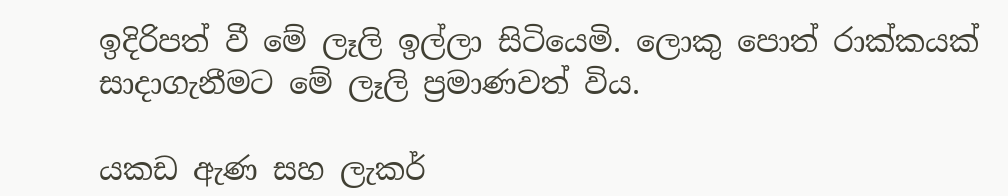ඉදිරිපත් වී මේ ලෑලි ඉල්ලා සිටියෙමි. ලොකු පොත් රාක්කයක් සාදාගැනීමට මේ ලෑලි ප්‍රමාණවත් විය.

යකඩ ඇණ සහ ලැකර්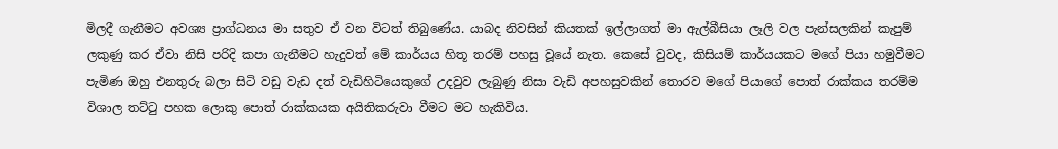මිලදී ගැනීමට අවශ්‍ය ප්‍රාග්ධනය මා සතුව ඒ වන විටත් තිබුණේය. යාබද නිවසින් කියතක් ඉල්ලාගත් මා ඇල්බීසියා ලෑලි වල පැන්සලකින් කැපුම් ලකුණු කර ඒවා නිසි පරිදි කපා ගැනීමට හැදුවත් මේ කාර්යය හිතූ තරම් පහසු වූයේ නැත. කෙසේ වුවද, කිසියම් කාර්යයකට මගේ පියා හමුවීමට පැමිණ ඔහු එනතුරු බලා සිටි වඩු වැඩ දත් වැඩිහිටියෙකුගේ උදවුව ලැබුණු නිසා වැඩි අපහසුවකින් තොරව මගේ පියාගේ පොත් රාක්කය තරම්ම විශාල තට්ටු පහක ලොකු පොත් රාක්කයක අයිතිකරුවා වීමට මට හැකිවිය.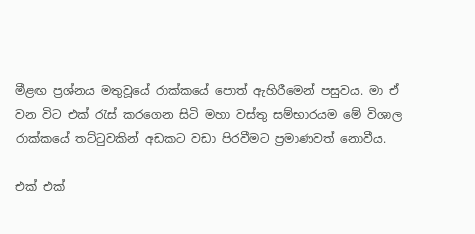මීළඟ ප්‍රශ්නය මතුවූයේ රාක්කයේ පොත් ඇහිරීමෙන් පසුවය. මා ඒ වන විට එක් රැස් කරගෙන සිටි මහා වස්තු සම්භාරයම මේ විශාල රාක්කයේ තට්ටුවකින් අඩකට වඩා පිරවීමට ප්‍රමාණවත් නොවීය.

එක් එක්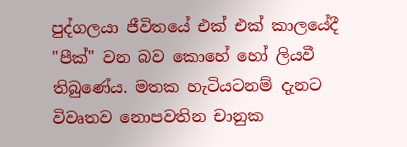පුද්ගලයා ජීවිතයේ එක් එක් කාලයේදී "පීක්" වන බව කොහේ හෝ ලියවී තිබුණේය. මතක හැටියටනම් දැනට විවෘතව නොපවතින චානුක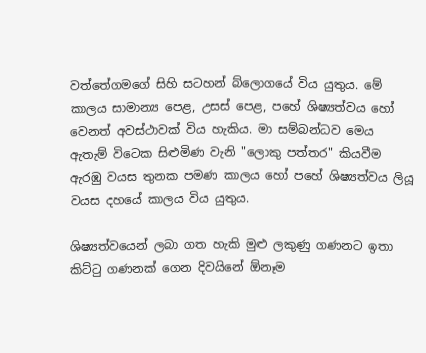වත්තේගමගේ සිහි සටහන් බ්ලොගයේ විය යුතුය. මේ කාලය සාමාන්‍ය පෙළ, උසස් පෙළ, පහේ ශිෂ්‍යත්වය හෝ වෙනත් අවස්ථාවක් විය හැකිය. මා සම්බන්ධව මෙය ඇතැම් විටෙක සිළුමිණ වැනි "ලොකු පත්තර" කියවීම ඇරඹු වයස තුනක පමණ කාලය හෝ පහේ ශිෂ්‍යත්වය ලියූ වයස දහයේ කාලය විය යුතුය.

ශිෂ්‍යත්වයෙන් ලබා ගත හැකි මුළු ලකුණු ගණනට ඉතා කිට්ටු ගණනක් ගෙන දිවයිනේ ඕනෑම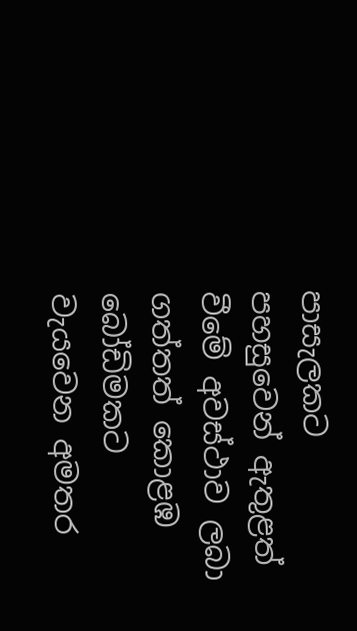පාසැලකට පහසුවෙන් ඇතුළත් වීමේ අවස්ථාව ලබා ගත්තත් කොළඹ බෝඩිමකට වැයවෙන අමතර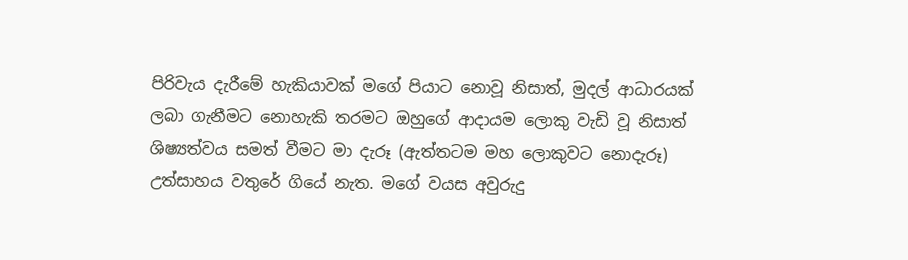පිරිවැය දැරීමේ හැකියාවක් මගේ පියාට නොවූ නිසාත්, මුදල් ආධාරයක් ලබා ගැනීමට නොහැකි තරමට ඔහුගේ ආදායම ලොකු වැඩි වූ නිසාත් ශිෂ්‍යත්වය සමත් වීමට මා දැරූ (ඇත්තටම මහ ලොකුවට නොදැරූ) උත්සාහය වතුරේ ගියේ නැත. මගේ වයස අවුරුදු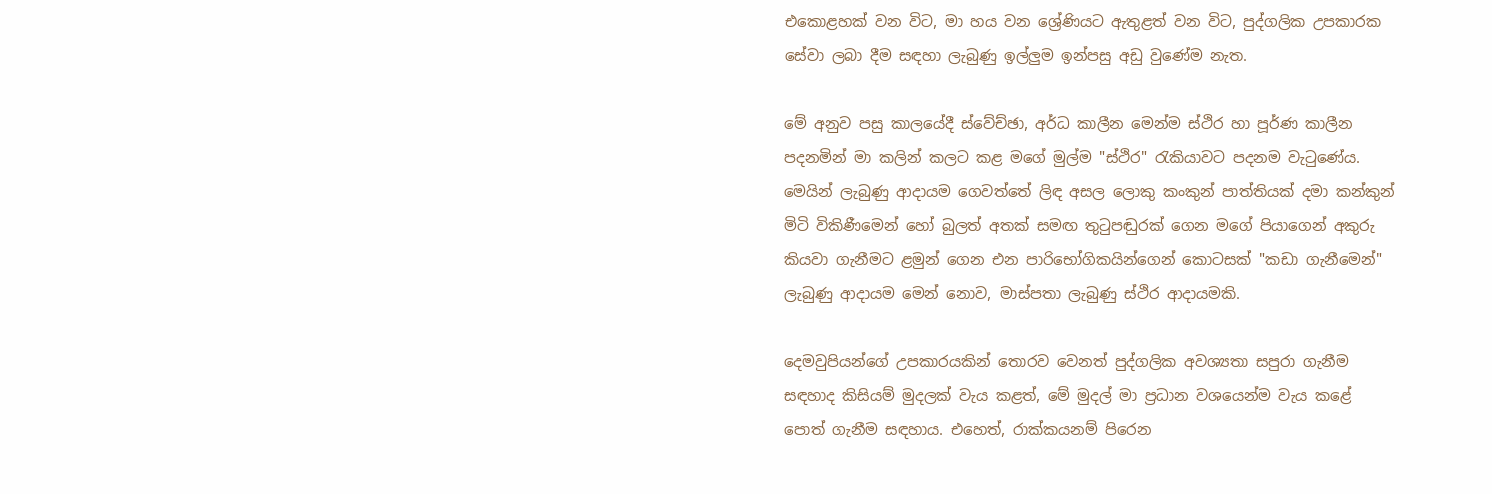එකොළහක් වන විට, මා හය වන ශ්‍රේණියට ඇතුළත් වන විට, පුද්ගලික උපකාරක සේවා ලබා දීම සඳහා ලැබුණු ඉල්ලුම ඉන්පසු අඩු වුණේම නැත.

මේ අනුව පසු කාලයේදී ස්වේච්ඡා, අර්ධ කාලීන මෙන්ම ස්ථිර හා පූර්ණ කාලීන පදනමින් මා කලින් කලට කළ මගේ මුල්ම "ස්ථිර" රැකියාවට පදනම වැටුණේය. මෙයින් ලැබුණු ආදායම ගෙවත්තේ ලිඳ අසල ලොකු කංකුන් පාත්තියක් දමා කන්කුන් මිටි විකිණීමෙන් හෝ බුලත් අතක් සමඟ තුටුපඬුරක් ගෙන මගේ පියාගෙන් අකුරු කියවා ගැනීමට ළමුන් ගෙන එන පාරිභෝගිකයින්ගෙන් කොටසක් "කඩා ගැනීමෙන්" ලැබුණු ආදායම මෙන් නොව, මාස්පතා ලැබුණු ස්ථිර ආදායමකි.

දෙමවුපියන්ගේ උපකාරයකින් තොරව වෙනත් පුද්ගලික අවශ්‍යතා සපුරා ගැනීම සඳහාද කිසියම් මුදලක් වැය කළත්, මේ මුදල් මා ප්‍රධාන වශයෙන්ම වැය කළේ පොත් ගැනීම සඳහාය. එහෙත්, රාක්කයනම් පිරෙන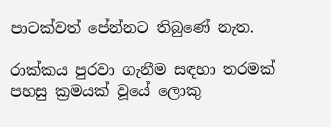පාටක්වත් පේන්නට තිබුණේ නැත.

රාක්කය පුරවා ගැනීම සඳහා තරමක් පහසු ක්‍රමයක් වූයේ ලොකු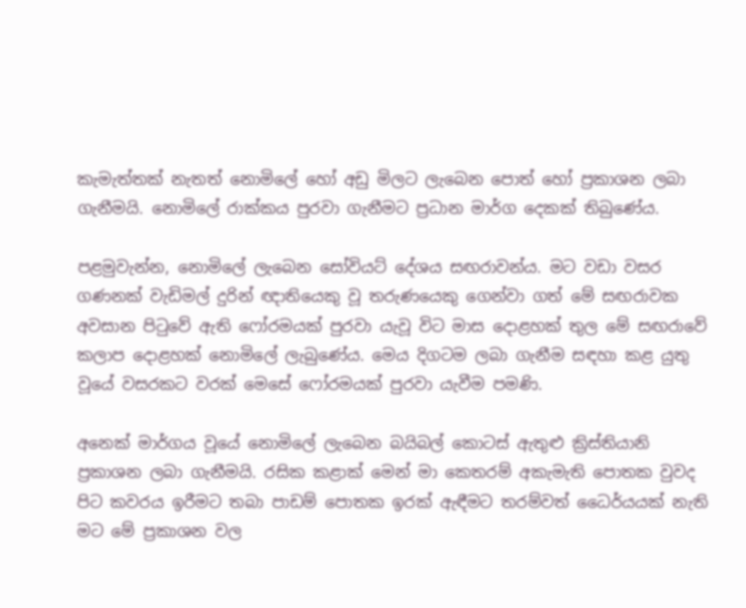කැමැත්තක් නැතත් නොමිලේ හෝ අඩු මිලට ලැබෙන පොත් හෝ ප්‍රකාශන ලබා ගැනීමයි. නොමිලේ රාක්කය පුරවා ගැනීමට ප්‍රධාන මාර්ග දෙකක් තිබුණේය.

පළමුවැන්න, නොමිලේ ලැබෙන සෝවියට් දේශය සඟරාවන්ය. මට වඩා වසර ගණනක් වැඩිමල් දුරින් ඥාතියෙකු වූ තරුණයෙකු ගෙන්වා ගත් මේ සඟරාවක අවසාන පිටුවේ ඇති ෆෝරමයක් පුරවා යැවූ විට මාස දොළහක් තුල මේ සඟරාවේ කලාප දොළහක් නොමිලේ ලැබුණේය. මෙය දිගටම ලබා ගැනීම සඳහා කළ යුතු වූයේ වසරකට වරක් මෙසේ ෆෝරමයක් පුරවා යැවීම පමණි.

අනෙක් මාර්ගය වූයේ නොමිලේ ලැබෙන බයිබල් කොටස් ඇතුළු ක්‍රිස්තියානි ප්‍රකාශන ලබා ගැනීමයි. රසික කළාක් මෙන් මා කෙතරම් අකැමැති පොතක වුවද පිට කවරය ඉරීමට තබා පාඩම් පොතක ඉරක් ඇඳීමට තරම්වත් ධෛර්යයක් නැති මට මේ ප්‍රකාශන වල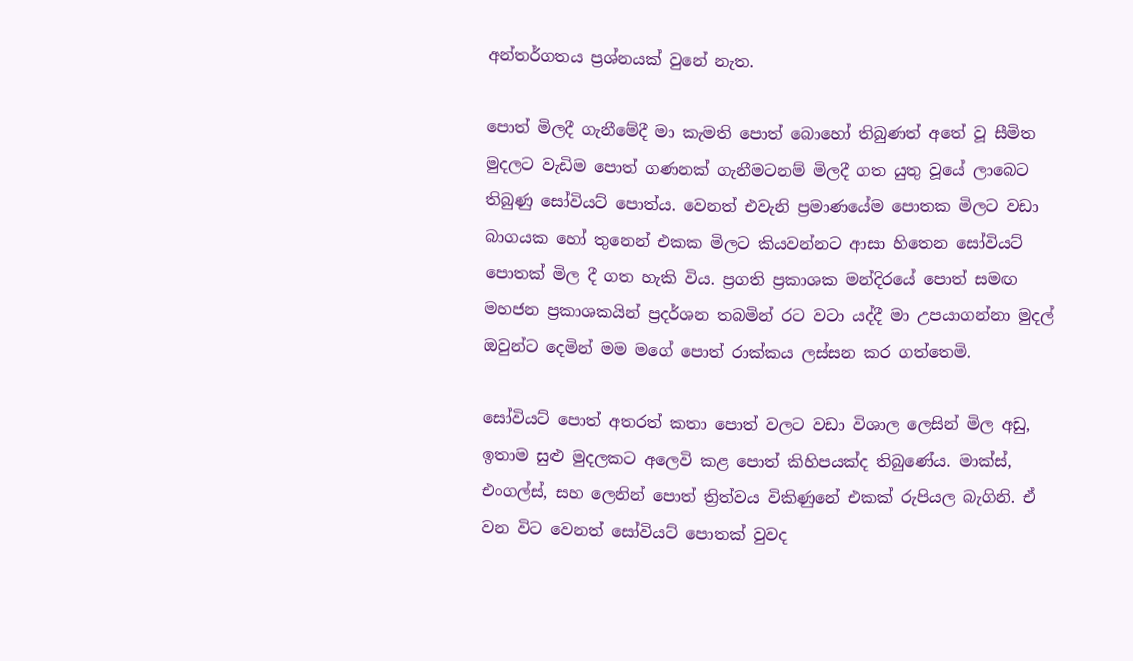අන්තර්ගතය ප්‍රශ්නයක් වුනේ නැත.

පොත් මිලදී ගැනීමේදී මා කැමති පොත් බොහෝ තිබුණත් අතේ වූ සීමිත මුදලට වැඩිම පොත් ගණනක් ගැනීමටනම් මිලදී ගත යුතු වූයේ ලාබෙට තිබුණු සෝවියට් පොත්ය. වෙනත් එවැනි ප්‍රමාණයේම පොතක මිලට වඩා බාගයක හෝ තුනෙන් එකක මිලට කියවන්නට ආසා හිතෙන සෝවියට් පොතක් මිල දී ගත හැකි විය. ප්‍රගති ප්‍රකාශක මන්දිරයේ පොත් සමඟ මහජන ප්‍රකාශකයින් ප්‍රදර්ශන තබමින් රට වටා යද්දී මා උපයාගන්නා මුදල් ඔවුන්ට දෙමින් මම මගේ පොත් රාක්කය ලස්සන කර ගත්තෙමි.

සෝවියට් පොත් අතරත් කතා පොත් වලට වඩා විශාල ලෙසින් මිල අඩු, ඉතාම සුළු මුදලකට අලෙවි කළ පොත් කිහිපයක්ද තිබුණේය. මාක්ස්, එංගල්ස්, සහ ලෙනින් පොත් ත්‍රිත්වය විකිණුනේ එකක් රුපියල බැගිනි. ඒ වන විට වෙනත් සෝවියට් පොතක් වුවද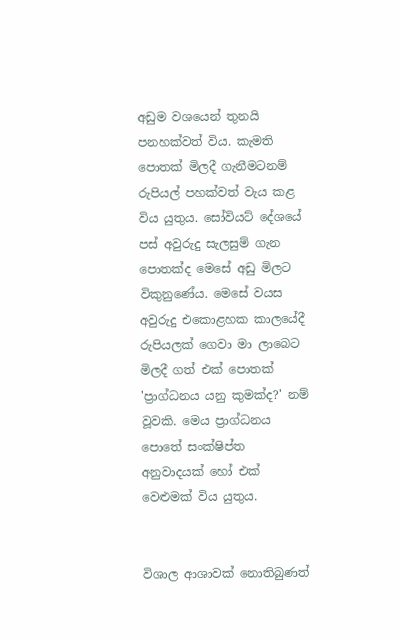අඩුම වශයෙන් තුනයි පනහක්වත් විය. කැමති පොතක් මිලදී ගැනීමටනම් රුපියල් පහක්වත් වැය කළ විය යුතුය. සෝවියට් දේශයේ පස් අවුරුදු සැලසුම් ගැන පොතක්ද මෙසේ අඩු මිලට විකුනුණේය. මෙසේ වයස අවුරුදු එකොළහක කාලයේදී රුපියලක් ගෙවා මා ලාබෙට මිලදී ගත් එක් පොතක් 'ප්‍රාග්ධනය යනු කුමක්ද?' නම් වූවකි. මෙය ප්‍රාග්ධනය පොතේ සංක්ෂිප්ත අනුවාදයක් හෝ එක් වෙළුමක් විය යුතුය.


විශාල ආශාවක් නොතිබුණත්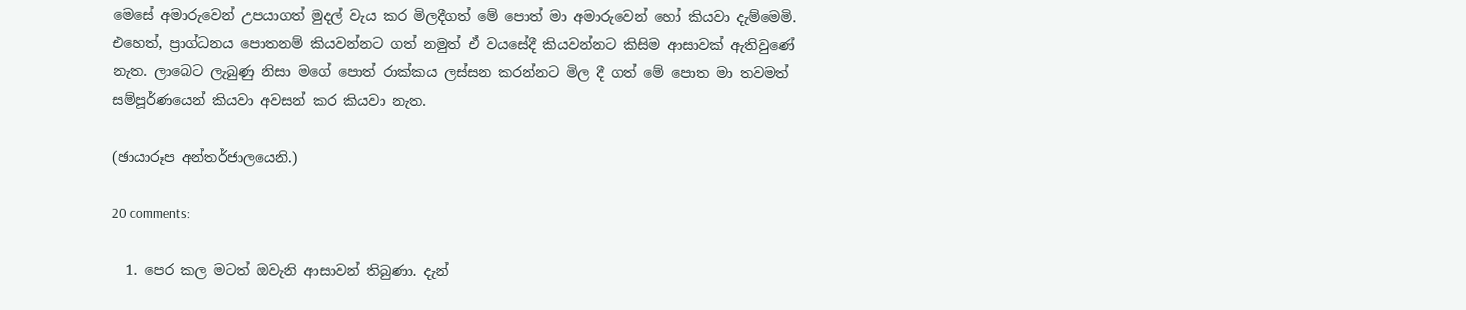මෙසේ අමාරුවෙන් උපයාගත් මුදල් වැය කර මිලදීගත් මේ පොත් මා අමාරුවෙන් හෝ කියවා දැම්මෙමි. එහෙත්, ප්‍රාග්ධනය පොතනම් කියවන්නට ගත් නමුත් ඒ වයසේදී කියවන්නට කිසිම ආසාවක් ඇතිවුණේ නැත. ලාබෙට ලැබුණු නිසා මගේ පොත් රාක්කය ලස්සන කරන්නට මිල දී ගත් මේ පොත මා තවමත් සම්පූර්ණයෙන් කියවා අවසන් කර කියවා නැත.

(ඡායාරූප අන්තර්ජාලයෙනි.)

20 comments:

  1. පෙර කල මටත් ඔවැනි ආසාවන් තිබුණා. දැන්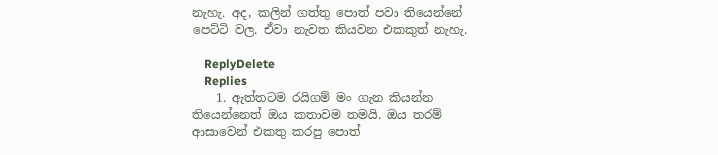නැහැ. අද, කලින් ගත්තු පොත් පවා තියෙන්නේ පෙට්ටි වල. ඒවා නැවත කියවන එකකුත් නැහැ.

    ReplyDelete
    Replies
    1. ඇත්තටම රයිගම් මං ගැන කියන්න තියෙන්නෙත් ඔය කතාවම තමයි. ඔය තරම් ආසාවෙන් එකතු කරපු පොත්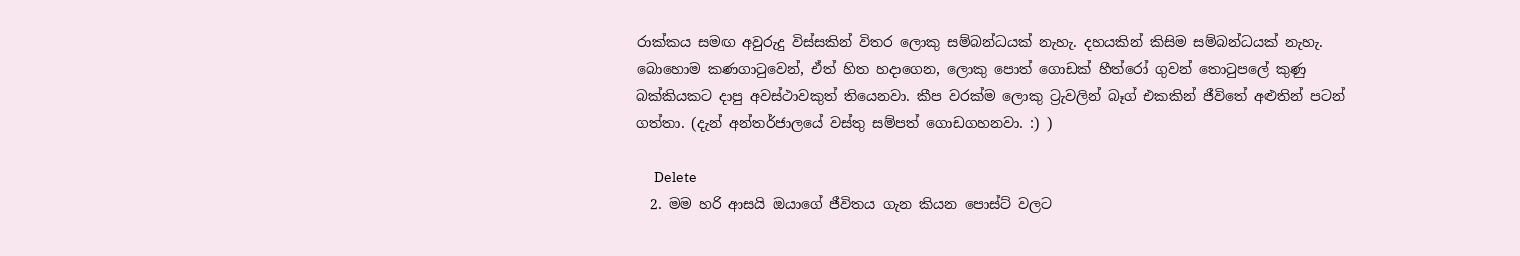රාක්කය සමඟ අවුරුදු විස්සකින් විතර ලොකු සම්බන්ධයක් නැහැ. දහයකින් කිසිම සම්බන්ධයක් නැහැ. බොහොම කණගාටුවෙන්, ඒත් හිත හදාගෙන, ලොකු පොත් ගොඩක් හීත්රෝ ගුවන් තොටුපලේ කුණු බක්කියකට දාපු අවස්ථාවකුත් තියෙනවා. කීප වරක්ම ලොකු ට්‍රැවලින් බෑග් එකකින් ජීවිතේ අළුතින් පටන් ගත්තා. (දැන් අන්තර්ජාලයේ වස්තු සම්පත් ගොඩගහනවා. :) )

      Delete
  2. මම හරි ආසයි ඔයාගේ ජීවිතය ගැන කියන පොස්ට් වලට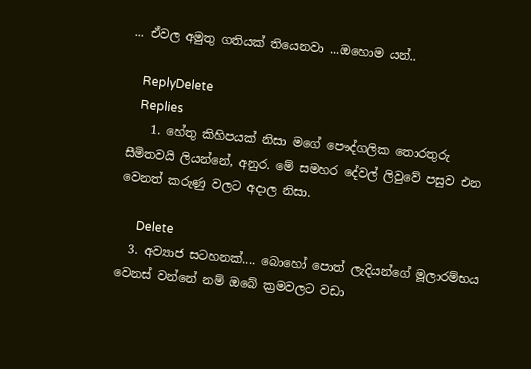... ඒවල අමුතු ගතියක් තියෙනවා ...ඔහොම යන්..

    ReplyDelete
    Replies
    1. හේතු කිහිපයක් නිසා මගේ පෞද්ගලික තොරතුරු සීමිතවයි ලියන්නේ, අනුර. මේ සමහර දේවල් ලිවුවේ පසුව එන වෙනත් කරුණු වලට අදාල නිසා.

      Delete
  3. අව්‍යාජ සටහනක්.... බොහෝ පොත් ලැදියන්ගේ මූලාරම්භය වෙනස් වන්නේ නම් ඔබේ ක්‍රමවලට වඩා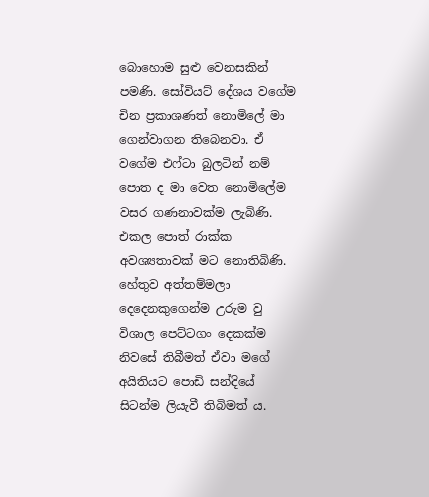බොහොම සුළු වෙනසකින් පමණි. සෝවියට් දේශය වගේම චින ප්‍රකාශණත් නොමිලේ මා ගෙන්වාගන තිබෙනවා. ඒ වගේම එෆ්ටා බුලටින් නම් පොත ද මා වෙත නොමිලේම වසර ගණනාවක්ම ලැබිණි. එකල පොත් රාක්ක අවශ්‍යතාවක් මට නොතිබිණි. හේතුව අත්තම්මලා දෙදෙනකුගෙන්ම උරුම වු විශාල පෙට්ටගං දෙකක්ම නිවසේ තිබීමත් ඒවා මගේ අයිතියට පොඩි සන්දියේ සිටන්ම ලියැවී තිබිමත් ය.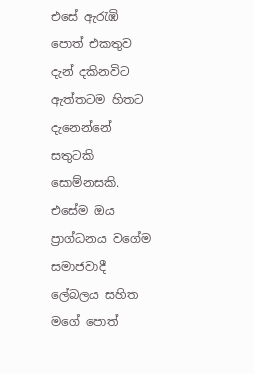එසේ ඇරැඹි පොත් එකතුව දැන් දකිනවිට ඇත්තටම හිතට දැනෙන්නේ සතුටකි සොම්නසකි. එසේම ඔය ප්‍රාග්ධනය වගේම සමාජවාදී ලේබලය සහිත මගේ පොත්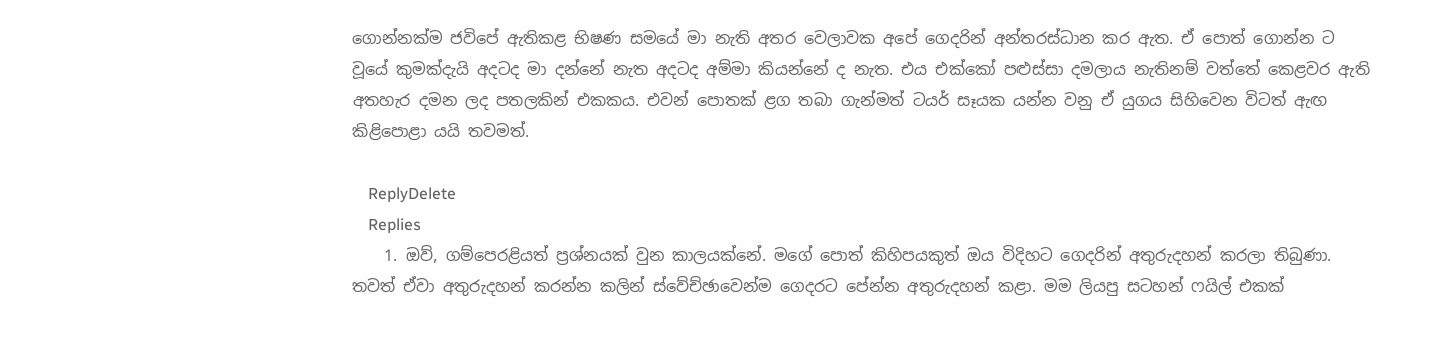ගොන්නක්ම ජවිපේ ඇතිකළ භිෂණ සමයේ මා නැති අතර වෙලාවක අපේ ගෙදරින් අන්තරස්ධාන කර ඇත. ඒ පොත් ගොන්න ට වූයේ කුමක්දැයි අදටද මා දන්නේ නැත අදටද අම්මා කියන්නේ ද නැත. එය එක්කෝ පළුස්සා දමලාය නැතිනම් වත්තේ කෙළවර ඇති අතහැර දමන ලද පතලකින් එකකය. එවන් පොතක් ළග තබා ගැන්මත් ටයර් සෑයක යන්න වනු ඒ යුගය සිහිවෙන විටත් ඇඟ කිළිපොළා යයි තවමත්.

    ReplyDelete
    Replies
    1. ඔව්, ගම්පෙරළියත් ප්‍රශ්නයක් වුන කාලයක්නේ. මගේ පොත් කිහිපයකුත් ඔය විදිහට ගෙදරින් අතුරුදහන් කරලා තිබුණා. තවත් ඒවා අතුරුදහන් කරන්න කලින් ස්වේච්ඡාවෙන්ම ගෙදරට පේන්න අතුරුදහන් කළා. මම ලියපු සටහන් ෆයිල් එකක්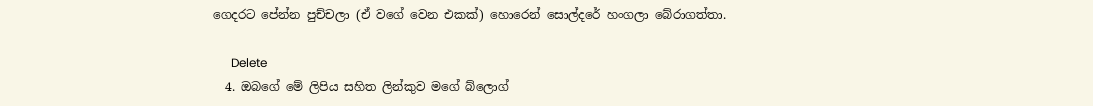ගෙදරට පේන්න පුච්චලා (ඒ වගේ වෙන එකක්) හොරෙන් සොල්දරේ හංගලා බේරාගත්තා.

      Delete
  4. ඔබගේ මේ ලිපිය සහිත ලින්කුව මගේ බ්ලොග්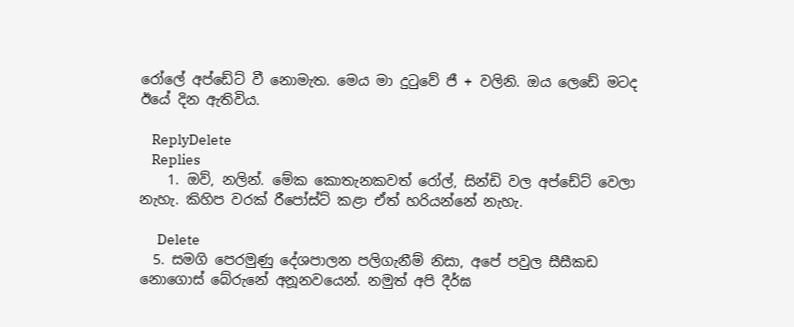රෝලේ අප්ඩේට් වී නොමැත. මෙය මා දුටුවේ ජී + වලිනි. ඔය ලෙඩේ මටද ඊයේ දින ඇතිවිය.

    ReplyDelete
    Replies
    1. ඔව්, නලින්. මේක කොතැනකවත් රෝල්, සින්ඩි වල අප්ඩේට් වෙලා නැහැ. කිහිප වරක් රීපෝස්ට් කළා ඒත් හරියන්නේ නැහැ.

      Delete
  5. සමගි පෙරමුණු දේශපාලන පලිගැනීම් නිසා, අපේ පවුල සීසීකඩ නොගොස් බේරුනේ අනූනවයෙන්. නමුත් අපි දීර්ඝ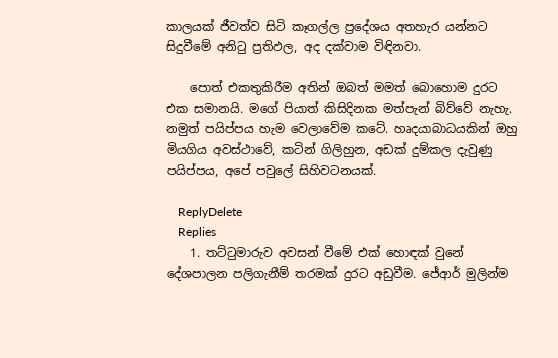කාලයක් ජීවත්ව සිටි කෑගල්ල ප්‍රදේශය අතහැර යන්නට සිදුවීමේ අනිටු ප්‍රතිඵල, අද දක්වාම විඳිනවා.

    පොත් එකතුකිරීම අතින් ඔබත් මමත් බොහොම දුරට එක සමානයි. මගේ පියාත් කිසිදිනක මත්පැන් බිව්වේ නැහැ. නමුත් පයිප්පය හැම වෙලාවේම කටේ. හෘදයාබාධයකින් ඔහු මියගිය අවස්ථාවේ, කටින් ගිලිහුන, අඩක් දුම්කල දැවුණු පයිප්පය, අපේ පවුලේ සිහිවටනයක්.

    ReplyDelete
    Replies
    1. තට්ටුමාරුව අවසන් වීමේ එක් හොඳක් වුනේ දේශපාලන පලිගැනීම් තරමක් දුරට අඩුවීම. ජේආර් මුලින්ම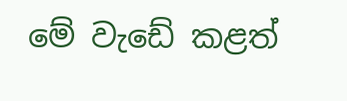මේ වැඩේ කළත්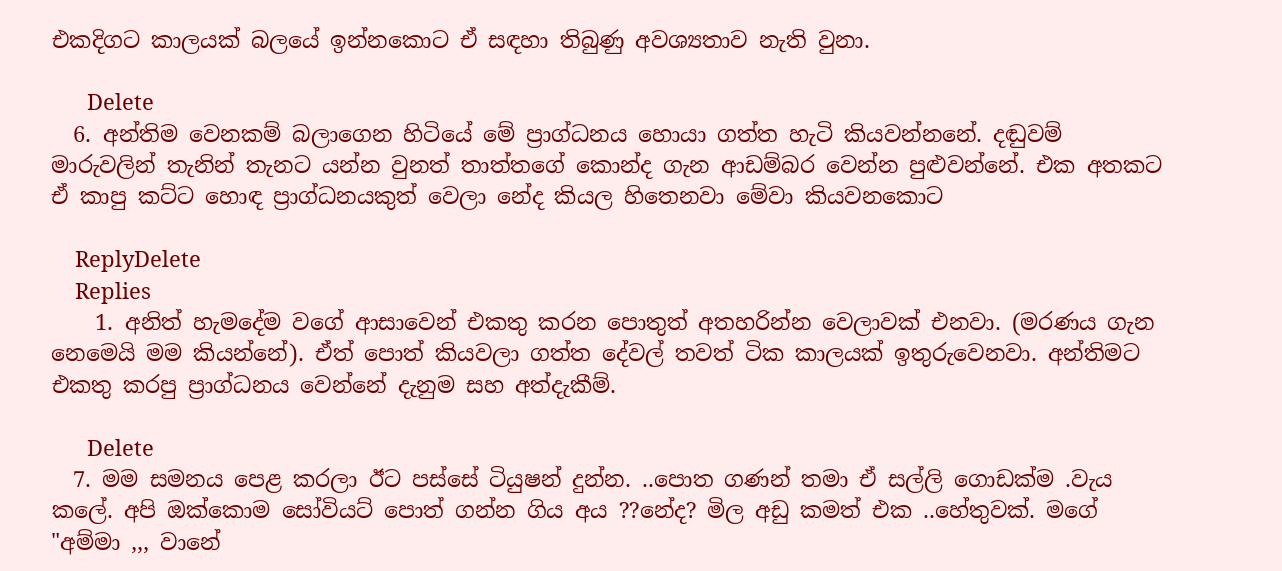එකදිගට කාලයක් බලයේ ඉන්නකොට ඒ සඳහා තිබුණු අවශ්‍යතාව නැති වුනා.

      Delete
  6. අන්තිම වෙනකම් බලාගෙන හිටියේ මේ ප්‍රාග්ධනය හොයා ගත්ත හැටි කියවන්නනේ. දඬුවම් මාරුවලින් තැනින් තැනට යන්න වුනත් තාත්තගේ කොන්ද ගැන ආඩම්බර වෙන්න පුළුවන්නේ. එක අතකට ඒ කාපු කට්ට හොඳ ප්‍රාග්ධනයකුත් වෙලා නේද කියල හිතෙනවා මේවා කියවනකොට

    ReplyDelete
    Replies
    1. අනිත් හැමදේම වගේ ආසාවෙන් එකතු කරන පොතුත් අතහරින්න වෙලාවක් එනවා. (මරණය ගැන නෙමෙයි මම කියන්නේ). ඒත් පොත් කියවලා ගත්ත දේවල් තවත් ටික කාලයක් ඉතුරුවෙනවා. අන්තිමට එකතු කරපු ප්‍රාග්ධනය වෙන්නේ දැනුම සහ අත්දැකීම්.

      Delete
  7. මම සමනය පෙළ කරලා ඊට පස්සේ ටියුෂන් දුන්න. ..පොත ගණන් තමා ඒ සල්ලි ගොඩක්ම .වැය කලේ. අපි ඔක්කොම සෝවියට් පොත් ගන්න ගිය අය ??නේද? මිල අඩු කමත් එක ..හේතුවක්. මගේ "අම්මා ,,, වානේ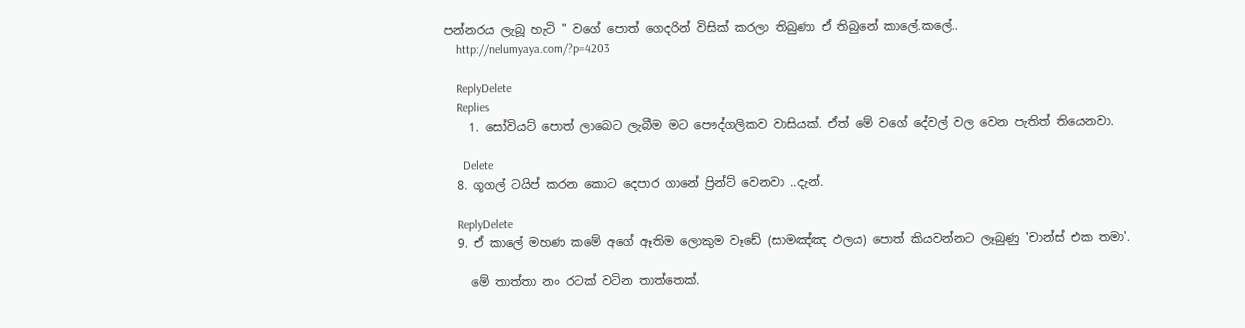පන්නරය ලැබූ හැටි " වගේ පොත් ගෙදරින් විසික් කරලා තිබුණා ඒ තිබුනේ කාලේ.කලේ..
    http://nelumyaya.com/?p=4203

    ReplyDelete
    Replies
    1. සෝවියට් පොත් ලාබෙට ලැබීම මට පෞද්ගලිකව වාසියක්. ඒත් මේ වගේ දේවල් වල වෙන පැතිත් තියෙනවා.

      Delete
  8. ගූගල් ටයිප් කරන කොට දෙපාර ගානේ ප්‍රින්ට් වෙනවා ..දැන්.

    ReplyDelete
  9. ඒ කාලේ මහණ කමේ අගේ ඈතිම ලොකුම වෑඩේ (සාමඤ්ඤ ඵලය) පොත් කියවන්නට ලෑබුණු 'චාන්ස් එක තමා'.

    මේ තාත්තා නං රටක් වටින තාත්තෙක්.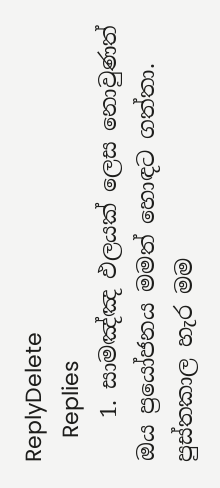ReplyDelete
    Replies
    1. සාමඤ්ඤ ඵලයක් ලෙස නොවුණත් ඔය ප්‍රයෝජනය මමත් හොඳට ගත්තා. පුස්තකාල හැර මම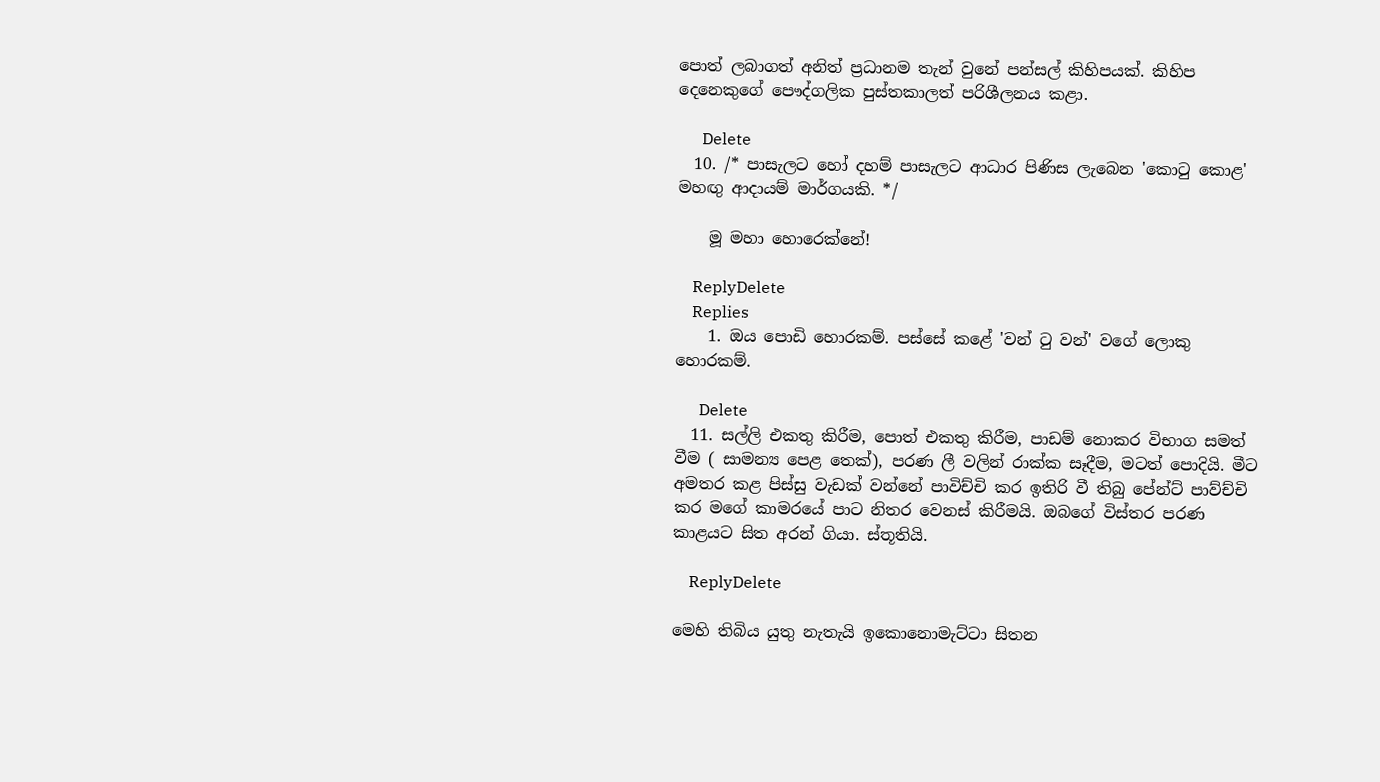පොත් ලබාගත් අනිත් ප්‍රධානම තැන් වුනේ පන්සල් කිහිපයක්. කිහිප දෙනෙකුගේ පෞද්ගලික පුස්තකාලත් පරිශීලනය කළා.

      Delete
  10. /* පාසැලට හෝ දහම් පාසැලට ආධාර පිණිස ලැබෙන 'කොටු කොළ' මහඟු ආදායම් මාර්ගයකි. */

    මූ මහා හොරෙක්නේ!

    ReplyDelete
    Replies
    1. ඔය පොඩි හොරකම්. පස්සේ කළේ 'වන් ටු වන්' වගේ ලොකු හොරකම්.

      Delete
  11. සල්ලි එකතු කිරීම, පොත් එකතු කිරීම, පාඩම් නොකර විභාග සමත් වීම ( සාමන්‍ය පෙළ තෙක්), පරණ ලී වලින් රාක්ක සෑදීම, මටත් පොදියි. මීට අමතර කළ පිස්සු වැඩක් වන්නේ පාවිච්චි කර ඉතිරි වී තිබු පේන්ට් පාව්ච්චි කර මගේ කාමරයේ පාට නිතර වෙනස් කිරීමයි. ඔබගේ විස්තර පරණ කාළයට සිත අරන් ගියා. ස්තූතියි.

    ReplyDelete

මෙහි තිබිය යුතු නැතැයි ඉකොනොමැට්ටා සිතන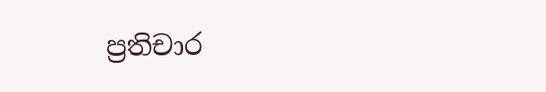ප්‍රතිචාර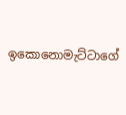ඉකොනොමැට්ටාගේ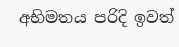අභිමතය පරිදි ඉවත්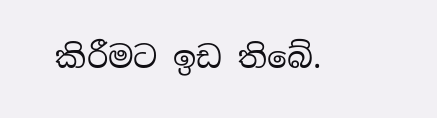කිරීමට ඉඩ තිබේ.